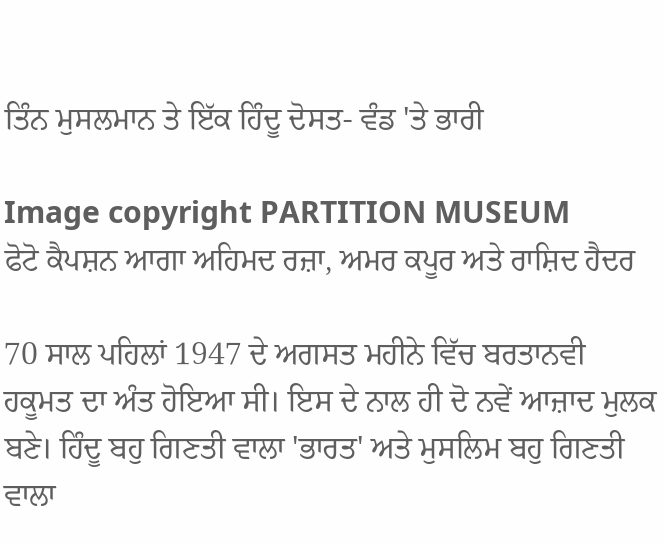ਤਿੰਨ ਮੁਸਲਮਾਨ ਤੇ ਇੱਕ ਹਿੰਦੂ ਦੋਸਤ- ਵੰਡ 'ਤੇ ਭਾਰੀ

Image copyright PARTITION MUSEUM
ਫੋਟੋ ਕੈਪਸ਼ਨ ਆਗਾ ਅਹਿਮਦ ਰਜ਼ਾ, ਅਮਰ ਕਪੂਰ ਅਤੇ ਰਾਸ਼ਿਦ ਹੈਦਰ

70 ਸਾਲ ਪਹਿਲਾਂ 1947 ਦੇ ਅਗਸਤ ਮਹੀਨੇ ਵਿੱਚ ਬਰਤਾਨਵੀ ਹਕੂਮਤ ਦਾ ਅੰਤ ਹੋਇਆ ਸੀ। ਇਸ ਦੇ ਨਾਲ ਹੀ ਦੋ ਨਵੇਂ ਆਜ਼ਾਦ ਮੁਲਕ ਬਣੇ। ਹਿੰਦੂ ਬਹੁ ਗਿਣਤੀ ਵਾਲਾ 'ਭਾਰਤ' ਅਤੇ ਮੁਸਲਿਮ ਬਹੁ ਗਿਣਤੀ ਵਾਲਾ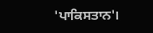'ਪਾਕਿਸਤਾਨ'।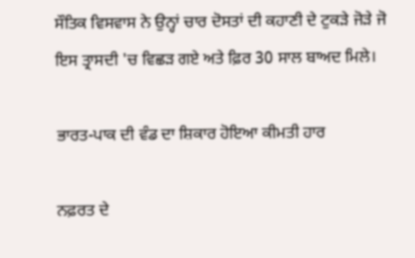ਸੌਤਿਕ ਵਿਸਵਾਸ ਨੇ ਉਨ੍ਹਾਂ ਚਾਰ ਦੋਸਤਾਂ ਦੀ ਕਹਾਣੀ ਦੇ ਟੁਕੜੇ ਜੋੜੇ ਜੋ ਇਸ ਤ੍ਰਾਸਦੀ 'ਚ ਵਿਛੜ ਗਏ ਅਤੇ ਫ਼ਿਰ 30 ਸਾਲ ਬਾਅਦ ਮਿਲੇ।

ਭਾਰਤ-ਪਾਕ ਦੀ ਵੰਡ ਦਾ ਸ਼ਿਕਾਰ ਹੋਇਆ ਕੀਮਤੀ ਹਾਰ

ਨਫ਼ਰਤ ਦੇ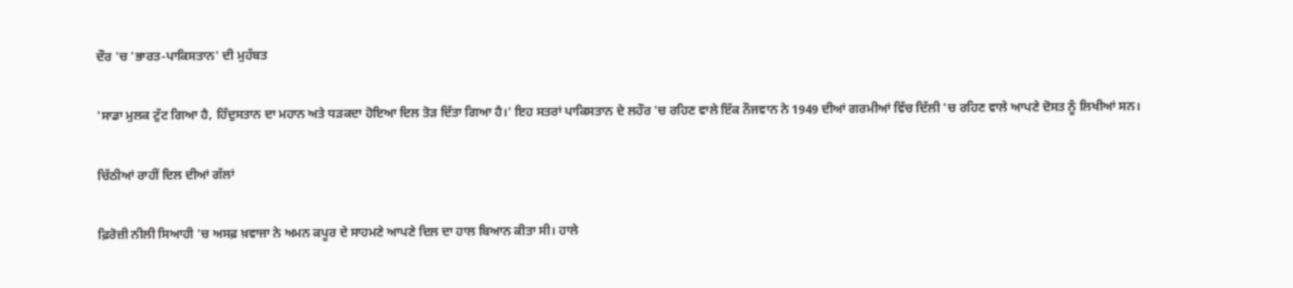ਦੌਰ 'ਚ 'ਭਾਰਤ-ਪਾਕਿਸਤਾਨ' ਦੀ ਮੁਹੱਬਤ

'ਸਾਡਾ ਮੁਲਕ ਟੁੱਟ ਗਿਆ ਹੈ, ਹਿੰਦੁਸਤਾਨ ਦਾ ਮਹਾਨ ਅਤੇ ਧੜਕਦਾ ਹੋਇਆ ਦਿਲ ਤੋੜ ਦਿੱਤਾ ਗਿਆ ਹੈ।' ਇਹ ਸਤਰਾਂ ਪਾਕਿਸਤਾਨ ਦੇ ਲਹੌਰ 'ਚ ਰਹਿਣ ਵਾਲੇ ਇੱਕ ਨੌਜਵਾਨ ਨੇ 1949 ਦੀਆਂ ਗਰਮੀਆਂ ਵਿੱਚ ਦਿੱਲੀ 'ਚ ਰਹਿਣ ਵਾਲੇ ਆਪਣੇ ਦੋਸਤ ਨੂੰ ਲਿਖੀਆਂ ਸਨ।

ਚਿੱਠੀਆਂ ਰਾਹੀਂ ਦਿਲ ਦੀਆਂ ਗੱਲਾਂ

ਫ਼ਿਰੋਜ਼ੀ ਨੀਲੀ ਸਿਆਹੀ 'ਚ ਅਸਫ਼ ਖ਼ਵਾਜਾ ਨੇ ਅਮਨ ਕਪੂਰ ਦੇ ਸਾਹਮਣੇ ਆਪਣੇ ਦਿਲ ਦਾ ਹਾਲ ਬਿਆਨ ਕੀਤਾ ਸੀ। ਹਾਲੇ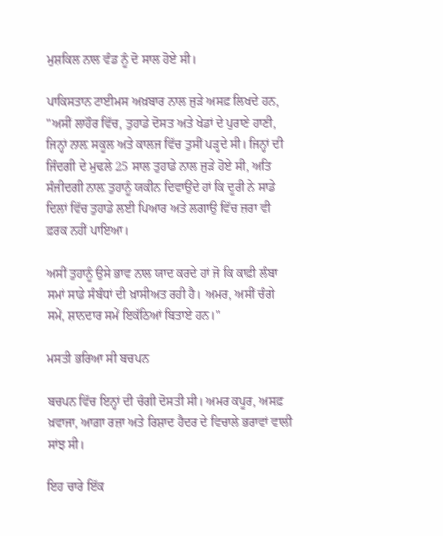ਮੁਸ਼ਕਿਲ ਨਾਲ ਵੰਡ ਨੂੰ ਦੋ ਸਾਲ ਹੋਏ ਸੀ।

ਪਾਕਿਸਤਾਨ ਟਾਈਮਸ ਅਖ਼ਬਾਰ ਨਾਲ ਜੁੜੇ ਅਸਫ਼ ਲਿਖਦੇ ਹਨ, "ਅਸੀਂ ਲਾਹੌਰ ਵਿੱਚ, ਤੁਹਾਡੇ ਦੋਸਤ ਅਤੇ ਖੇਡਾਂ ਦੇ ਪੁਰਾਣੇ ਹਾਣੀ, ਜਿਨ੍ਹਾਂ ਨਾਲ਼ ਸਕੂਲ ਅਤੇ ਕਾਲਜ ਵਿੱਚ ਤੁਸੀਂ ਪੜ੍ਹਦੇ ਸੀ। ਜਿਨ੍ਹਾਂ ਦੀ ਜਿੰਦਗੀ ਦੇ ਮੁਢਲੇ 25 ਸਾਲ ਤੁਹਾਡੇ ਨਾਲ ਜੁੜੇ ਹੋਏ ਸੀ, ਅਤਿ ਸੰਜੀਦਗੀ ਨਾਲ਼ ਤੁਹਾਨੂੰ ਯਕੀਨ ਦਿਵਾਉਂਦੇ ਹਾਂ ਕਿ ਦੂਰੀ ਨੇ ਸਾਡੇ ਦਿਲਾਂ ਵਿੱਚ ਤੁਹਾਡੇ ਲਈ ਪਿਆਰ ਅਤੇ ਲਗਾਉ ਵਿੱਚ ਜ਼ਰਾ ਵੀ ਫ਼ਰਕ ਨਹੀਂ ਪਾਇਆ।

ਅਸੀਂ ਤੁਹਾਨੂੰ ਉਸੇ ਭਾਵ ਨਾਲ ਯਾਦ ਕਰਦੇ ਹਾਂ ਜੋ ਕਿ ਕਾਫ਼ੀ ਲੰਬਾ ਸਮਾਂ ਸਾਡੇ ਸੰਬੰਧਾਂ ਦੀ ਖ਼ਾਸੀਅਤ ਰਹੀ ਹੈ। ਅਮਰ, ਅਸੀਂ ਚੰਗੇ ਸਮੇਂ, ਸ਼ਾਨਦਾਰ ਸਮੇਂ ਇਕੱਠਿਆਂ ਬਿਤਾਏ ਹਨ।"

ਮਸਤੀ ਭਰਿਆ ਸੀ ਬਚਪਨ

ਬਚਪਨ ਵਿੱਚ ਇਨ੍ਹਾਂ ਦੀ ਚੰਗੀ ਦੋਸਤੀ ਸੀ। ਅਮਰ ਕਪੂਰ, ਅਸਫ਼ ਖ਼ਵਾਜਾ, ਆਗ਼ਾ ਰਜ਼ਾ ਅਤੇ ਰਿਸ਼ਾਦ ਹੈਦਰ ਦੇ ਵਿਚਾਲੇ ਭਰਾਵਾਂ ਵਾਲੀ ਸਾਂਝ ਸੀ।

ਇਹ ਚਾਰੇ ਇੱਕ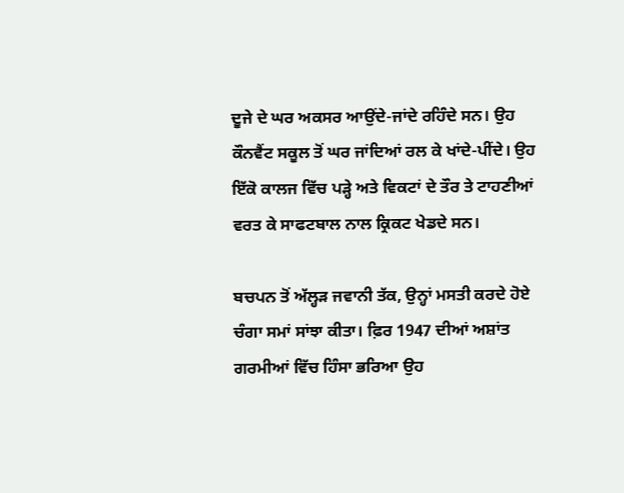ਦੂਜੇ ਦੇ ਘਰ ਅਕਸਰ ਆਉਂਦੇ-ਜਾਂਦੇ ਰਹਿੰਦੇ ਸਨ। ਉਹ ਕੌਨਵੈਂਟ ਸਕੂਲ ਤੋਂ ਘਰ ਜਾਂਦਿਆਂ ਰਲ ਕੇ ਖਾਂਦੇ-ਪੀਂਦੇ। ਉਹ ਇੱਕੋ ਕਾਲਜ ਵਿੱਚ ਪੜ੍ਹੇ ਅਤੇ ਵਿਕਟਾਂ ਦੇ ਤੌਰ ਤੇ ਟਾਹਣੀਆਂ ਵਰਤ ਕੇ ਸਾਫਟਬਾਲ ਨਾਲ ਕ੍ਰਿਕਟ ਖੇਡਦੇ ਸਨ।

ਬਚਪਨ ਤੋਂ ਅੱਲ੍ਹੜ ਜਵਾਨੀ ਤੱਕ, ਉਨ੍ਹਾਂ ਮਸਤੀ ਕਰਦੇ ਹੋਏ ਚੰਗਾ ਸਮਾਂ ਸਾਂਝਾ ਕੀਤਾ। ਫ਼ਿਰ 1947 ਦੀਆਂ ਅਸ਼ਾਂਤ ਗਰਮੀਆਂ ਵਿੱਚ ਹਿੰਸਾ ਭਰਿਆ ਉਹ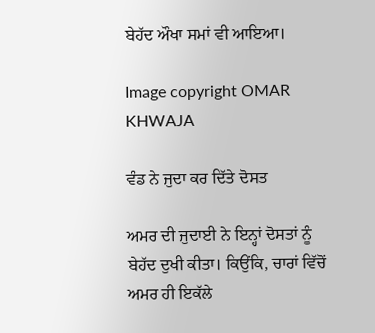ਬੇਹੱਦ ਔਖਾ ਸਮਾਂ ਵੀ ਆਇਆ।

Image copyright OMAR KHWAJA

ਵੰਡ ਨੇ ਜੁਦਾ ਕਰ ਦਿੱਤੇ ਦੋਸਤ

ਅਮਰ ਦੀ ਜੁਦਾਈ ਨੇ ਇਨ੍ਹਾਂ ਦੋਸਤਾਂ ਨੂੰ ਬੇਹੱਦ ਦੁਖੀ ਕੀਤਾ। ਕਿਉਂਕਿ, ਚਾਰਾਂ ਵਿੱਚੋਂ ਅਮਰ ਹੀ ਇਕੱਲੇ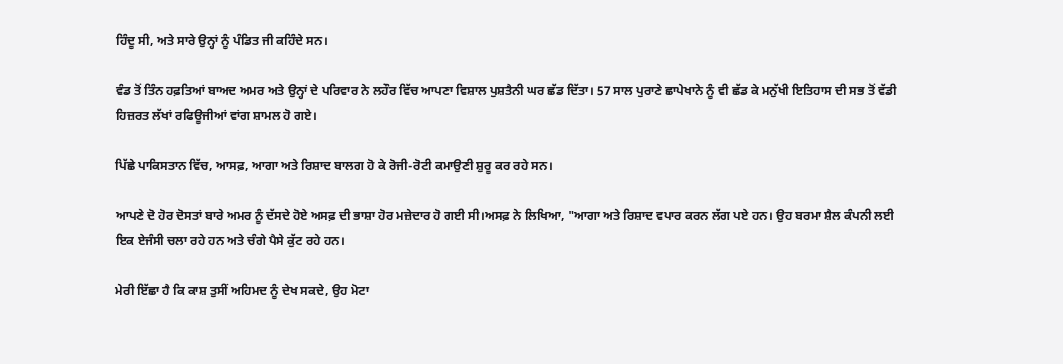ਹਿੰਦੂ ਸੀ, ਅਤੇ ਸਾਰੇ ਉਨ੍ਹਾਂ ਨੂੰ ਪੰਡਿਤ ਜੀ ਕਹਿੰਦੇ ਸਨ।

ਵੰਡ ਤੋਂ ਤਿੰਨ ਹਫ਼ਤਿਆਂ ਬਾਅਦ ਅਮਰ ਅਤੇ ਉਨ੍ਹਾਂ ਦੇ ਪਰਿਵਾਰ ਨੇ ਲਹੌਰ ਵਿੱਚ ਆਪਣਾ ਵਿਸ਼ਾਲ ਪੁਸ਼ਤੈਨੀ ਘਰ ਛੱਡ ਦਿੱਤਾ। 57 ਸਾਲ ਪੁਰਾਣੇ ਛਾਪੇਖਾਨੇ ਨੂੰ ਵੀ ਛੱਡ ਕੇ ਮਨੁੱਖੀ ਇਤਿਹਾਸ ਦੀ ਸਭ ਤੋਂ ਵੱਡੀ ਹਿਜ਼ਰਤ ਲੱਖਾਂ ਰਫਿਊਜੀਆਂ ਵਾਂਗ ਸ਼ਾਮਲ ਹੋ ਗਏ।

ਪਿੱਛੇ ਪਾਕਿਸਤਾਨ ਵਿੱਚ, ਆਸਫ਼, ਆਗਾ ਅਤੇ ਰਿਸ਼ਾਦ ਬਾਲਗ ਹੋ ਕੇ ਰੋਜੀ-ਰੋਟੀ ਕਮਾਉਣੀ ਸ਼ੁਰੂ ਕਰ ਰਹੇ ਸਨ।

ਆਪਣੇ ਦੋ ਹੋਰ ਦੋਸਤਾਂ ਬਾਰੇ ਅਮਰ ਨੂੰ ਦੱਸਦੇ ਹੋਏ ਅਸਫ਼ ਦੀ ਭਾਸ਼ਾ ਹੋਰ ਮਜ਼ੇਦਾਰ ਹੋ ਗਈ ਸੀ।ਅਸਫ਼ ਨੇ ਲਿਖਿਆ, "ਆਗਾ ਅਤੇ ਰਿਸ਼ਾਦ ਵਪਾਰ ਕਰਨ ਲੱਗ ਪਏ ਹਨ। ਉਹ ਬਰਮਾ ਸ਼ੈਲ ਕੰਪਨੀ ਲਈ ਇਕ ਏਜੰਸੀ ਚਲਾ ਰਹੇ ਹਨ ਅਤੇ ਚੰਗੇ ਪੈਸੇ ਕੁੱਟ ਰਹੇ ਹਨ।

ਮੇਰੀ ਇੱਛਾ ਹੈ ਕਿ ਕਾਸ਼ ਤੁਸੀਂ ਅਹਿਮਦ ਨੂੰ ਦੇਖ ਸਕਦੇ, ਉਹ ਮੋਟਾ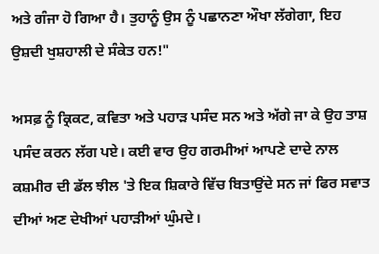ਅਤੇ ਗੰਜਾ ਹੋ ਗਿਆ ਹੈ। ਤੁਹਾਨੂੰ ਉਸ ਨੂੰ ਪਛਾਨਣਾ ਔਖਾ ਲੱਗੇਗਾ, ਇਹ ਉਸ਼ਦੀ ਖੁਸ਼ਹਾਲੀ ਦੇ ਸੰਕੇਤ ਹਨ!"

ਅਸਫ਼ ਨੂੰ ਕ੍ਰਿਕਟ, ਕਵਿਤਾ ਅਤੇ ਪਹਾੜ ਪਸੰਦ ਸਨ ਅਤੇ ਅੱਗੇ ਜਾ ਕੇ ਉਹ ਤਾਸ਼ ਪਸੰਦ ਕਰਨ ਲੱਗ ਪਏ। ਕਈ ਵਾਰ ਉਹ ਗਰਮੀਆਂ ਆਪਣੇ ਦਾਦੇ ਨਾਲ ਕਸ਼ਮੀਰ ਦੀ ਡੱਲ ਝੀਲ 'ਤੇ ਇਕ ਸ਼ਿਕਾਰੇ ਵਿੱਚ ਬਿਤਾਉਂਦੇ ਸਨ ਜਾਂ ਫਿਰ ਸਵਾਤ ਦੀਆਂ ਅਣ ਦੇਖੀਆਂ ਪਹਾੜੀਆਂ ਘੁੰਮਦੇ।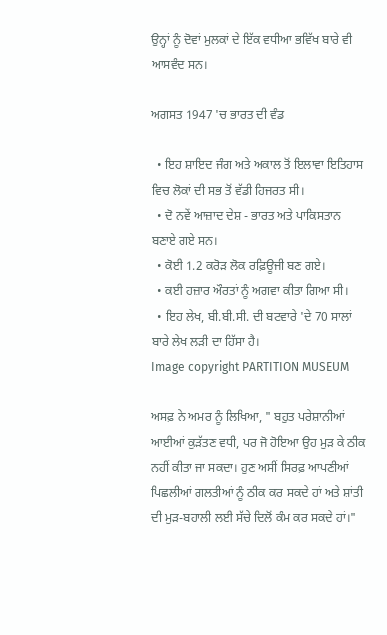ਉਨ੍ਹਾਂ ਨੂੰ ਦੋਵਾਂ ਮੁਲਕਾਂ ਦੇ ਇੱਕ ਵਧੀਆ ਭਵਿੱਖ ਬਾਰੇ ਵੀ ਆਸਵੰਦ ਸਨ।

ਅਗਸਤ 1947 'ਚ ਭਾਰਤ ਦੀ ਵੰਡ

  • ਇਹ ਸ਼ਾਇਦ ਜੰਗ ਅਤੇ ਅਕਾਲ ਤੋਂ ਇਲਾਵਾ ਇਤਿਹਾਸ ਵਿਚ ਲੋਕਾਂ ਦੀ ਸਭ ਤੋਂ ਵੱਡੀ ਹਿਜਰਤ ਸੀ।
  • ਦੋ ਨਵੇਂ ਆਜ਼ਾਦ ਦੇਸ਼ - ਭਾਰਤ ਅਤੇ ਪਾਕਿਸਤਾਨ ਬਣਾਏ ਗਏ ਸਨ।
  • ਕੋਈ 1.2 ਕਰੋੜ ਲੋਕ ਰਫ਼ਿਊਜੀ ਬਣ ਗਏ।
  • ਕਈ ਹਜ਼ਾਰ ਔਰਤਾਂ ਨੂੰ ਅਗਵਾ ਕੀਤਾ ਗਿਆ ਸੀ।
  • ਇਹ ਲੇਖ, ਬੀ.ਬੀ.ਸੀ. ਦੀ ਬਟਵਾਰੇ 'ਦੇ 70 ਸਾਲਾਂ ਬਾਰੇ ਲੇਖ ਲੜੀ ਦਾ ਹਿੱਸਾ ਹੈ।
Image copyright PARTITION MUSEUM

ਅਸਫ਼ ਨੇ ਅਮਰ ਨੂੰ ਲਿਖਿਆ, " ਬਹੁਤ ਪਰੇਸ਼ਾਨੀਆਂ ਆਈਆਂ ਕੁੜੱਤਣ ਵਧੀ, ਪਰ ਜੋ ਹੋਇਆ ਉਹ ਮੁੜ ਕੇ ਠੀਕ ਨਹੀਂ ਕੀਤਾ ਜਾ ਸਕਦਾ। ਹੁਣ ਅਸੀਂ ਸਿਰਫ਼ ਆਪਣੀਆਂ ਪਿਛਲੀਆਂ ਗਲਤੀਆਂ ਨੂੰ ਠੀਕ ਕਰ ਸਕਦੇ ਹਾਂ ਅਤੇ ਸ਼ਾਂਤੀ ਦੀ ਮੁੜ-ਬਹਾਲੀ ਲਈ ਸੱਚੇ ਦਿਲੋਂ ਕੰਮ ਕਰ ਸਕਦੇ ਹਾਂ।"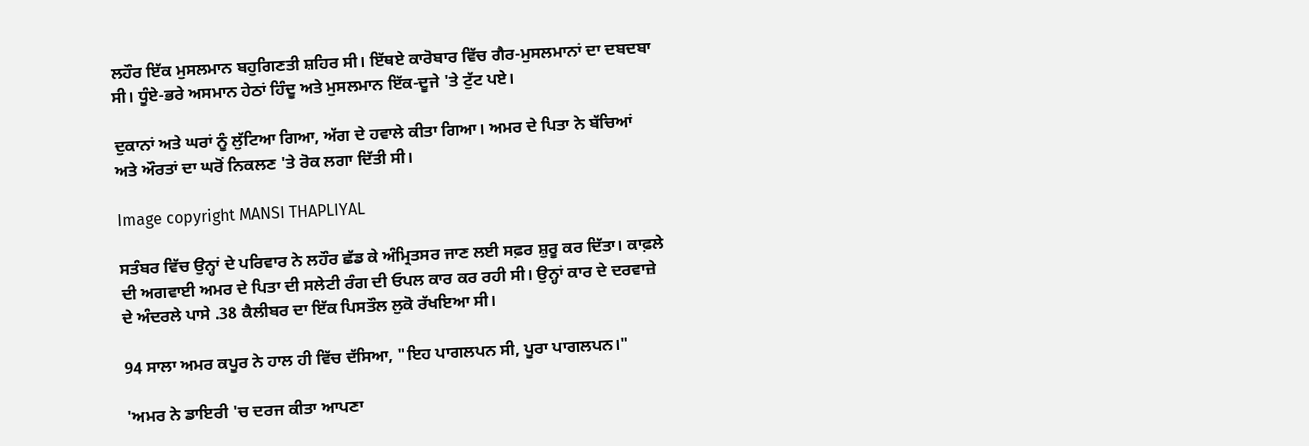ਲਹੌਰ ਇੱਕ ਮੁਸਲਮਾਨ ਬਹੁਗਿਣਤੀ ਸ਼ਹਿਰ ਸੀ। ਇੱਥਏ ਕਾਰੋਬਾਰ ਵਿੱਚ ਗੈਰ-ਮੁਸਲਮਾਨਾਂ ਦਾ ਦਬਦਬਾ ਸੀ। ਧੂੰਏ-ਭਰੇ ਅਸਮਾਨ ਹੇਠਾਂ ਹਿੰਦੂ ਅਤੇ ਮੁਸਲਮਾਨ ਇੱਕ-ਦੂਜੇ 'ਤੇ ਟੁੱਟ ਪਏ।

ਦੁਕਾਨਾਂ ਅਤੇ ਘਰਾਂ ਨੂੰ ਲੁੱਟਿਆ ਗਿਆ, ਅੱਗ ਦੇ ਹਵਾਲੇ ਕੀਤਾ ਗਿਆ। ਅਮਰ ਦੇ ਪਿਤਾ ਨੇ ਬੱਚਿਆਂ ਅਤੇ ਔਰਤਾਂ ਦਾ ਘਰੋਂ ਨਿਕਲਣ 'ਤੇ ਰੋਕ ਲਗਾ ਦਿੱਤੀ ਸੀ।

Image copyright MANSI THAPLIYAL

ਸਤੰਬਰ ਵਿੱਚ ਉਨ੍ਹਾਂ ਦੇ ਪਰਿਵਾਰ ਨੇ ਲਹੌਰ ਛੱਡ ਕੇ ਅੰਮ੍ਰਿਤਸਰ ਜਾਣ ਲਈ ਸਫ਼ਰ ਸ਼ੁਰੂ ਕਰ ਦਿੱਤਾ। ਕਾਫ਼ਲੇ ਦੀ ਅਗਵਾਈ ਅਮਰ ਦੇ ਪਿਤਾ ਦੀ ਸਲੇਟੀ ਰੰਗ ਦੀ ਓਪਲ ਕਾਰ ਕਰ ਰਹੀ ਸੀ। ਉਨ੍ਹਾਂ ਕਾਰ ਦੇ ਦਰਵਾਜ਼ੇ ਦੇ ਅੰਦਰਲੇ ਪਾਸੇ .38 ਕੈਲੀਬਰ ਦਾ ਇੱਕ ਪਿਸਤੌਲ ਲੁਕੋ ਰੱਖਇਆ ਸੀ।

94 ਸਾਲਾ ਅਮਰ ਕਪੂਰ ਨੇ ਹਾਲ ਹੀ ਵਿੱਚ ਦੱਸਿਆ, "ਇਹ ਪਾਗਲਪਨ ਸੀ, ਪੂਰਾ ਪਾਗਲਪਨ।"

'ਅਮਰ ਨੇ ਡਾਇਰੀ 'ਚ ਦਰਜ ਕੀਤਾ ਆਪਣਾ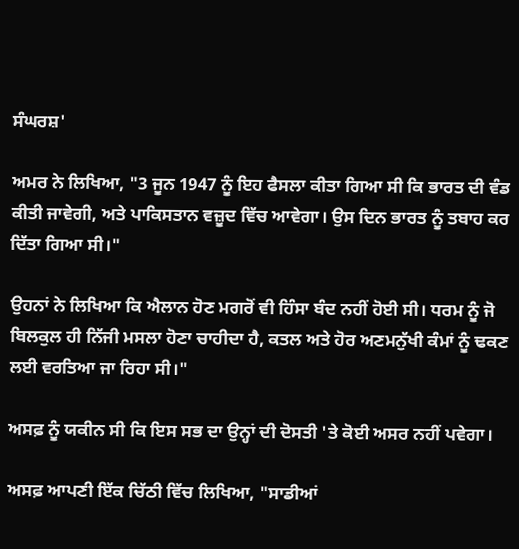ਸੰਘਰਸ਼'

ਅਮਰ ਨੇ ਲਿਖਿਆ, "3 ਜੂਨ 1947 ਨੂੰ ਇਹ ਫੈਸਲਾ ਕੀਤਾ ਗਿਆ ਸੀ ਕਿ ਭਾਰਤ ਦੀ ਵੰਡ ਕੀਤੀ ਜਾਵੇਗੀ, ਅਤੇ ਪਾਕਿਸਤਾਨ ਵਜ਼ੂਦ ਵਿੱਚ ਆਵੇਗਾ। ਉਸ ਦਿਨ ਭਾਰਤ ਨੂੰ ਤਬਾਹ ਕਰ ਦਿੱਤਾ ਗਿਆ ਸੀ।"

ਉਹਨਾਂ ਨੇ ਲਿਖਿਆ ਕਿ ਐਲਾਨ ਹੋਣ ਮਗਰੋਂ ਵੀ ਹਿੰਸਾ ਬੰਦ ਨਹੀਂ ਹੋਈ ਸੀ। ਧਰਮ ਨੂੰ ਜੋ ਬਿਲਕੁਲ ਹੀ ਨਿੱਜੀ ਮਸਲਾ ਹੋਣਾ ਚਾਹੀਦਾ ਹੈ, ਕਤਲ ਅਤੇ ਹੋਰ ਅਣਮਨੁੱਖੀ ਕੰਮਾਂ ਨੂੰ ਢਕਣ ਲਈ ਵਰਤਿਆ ਜਾ ਰਿਹਾ ਸੀ।"

ਅਸਫ਼ ਨੂੰ ਯਕੀਨ ਸੀ ਕਿ ਇਸ ਸਭ ਦਾ ਉਨ੍ਹਾਂ ਦੀ ਦੋਸਤੀ 'ਤੇ ਕੋਈ ਅਸਰ ਨਹੀਂ ਪਵੇਗਾ।

ਅਸਫ਼ ਆਪਣੀ ਇੱਕ ਚਿੱਠੀ ਵਿੱਚ ਲਿਖਿਆ, "ਸਾਡੀਆਂ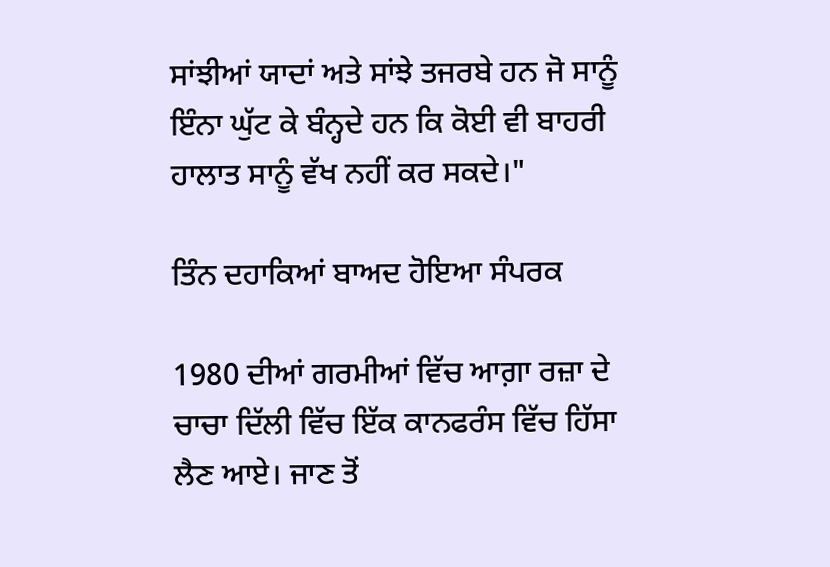ਸਾਂਝੀਆਂ ਯਾਦਾਂ ਅਤੇ ਸਾਂਝੇ ਤਜਰਬੇ ਹਨ ਜੋ ਸਾਨੂੰ ਇੰਨਾ ਘੁੱਟ ਕੇ ਬੰਨ੍ਹਦੇ ਹਨ ਕਿ ਕੋਈ ਵੀ ਬਾਹਰੀ ਹਾਲਾਤ ਸਾਨੂੰ ਵੱਖ ਨਹੀਂ ਕਰ ਸਕਦੇ।"

ਤਿੰਨ ਦਹਾਕਿਆਂ ਬਾਅਦ ਹੋਇਆ ਸੰਪਰਕ

1980 ਦੀਆਂ ਗਰਮੀਆਂ ਵਿੱਚ ਆਗ਼ਾ ਰਜ਼ਾ ਦੇ ਚਾਚਾ ਦਿੱਲੀ ਵਿੱਚ ਇੱਕ ਕਾਨਫਰੰਸ ਵਿੱਚ ਹਿੱਸਾ ਲੈਣ ਆਏ। ਜਾਣ ਤੋਂ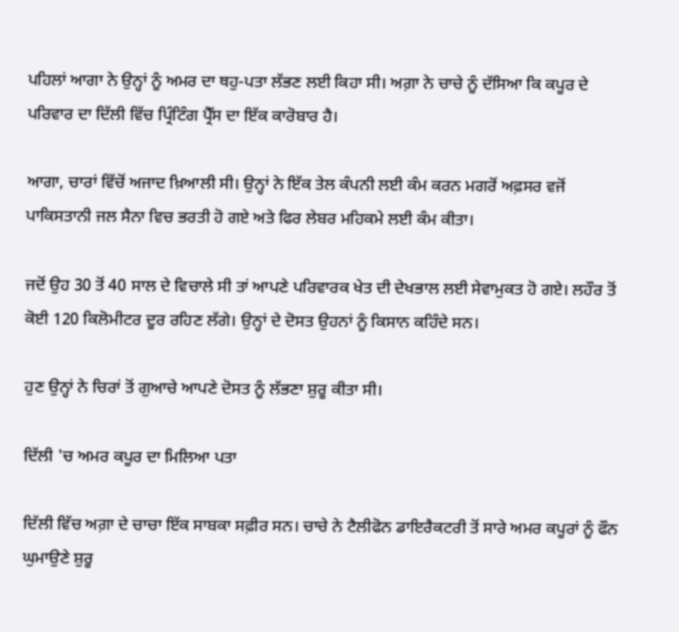ਪਹਿਲਾਂ ਆਗਾ ਨੇ ਉਨ੍ਹਾਂ ਨੂੰ ਅਮਰ ਦਾ ਥਹੁ-ਪਤਾ ਲੱਭਣ ਲਈ ਕਿਹਾ ਸੀ। ਅਗ਼ਾ ਨੇ ਚਾਚੇ ਨੂੰ ਦੱਸਿਆ ਕਿ ਕਪੂਰ ਦੇ ਪਰਿਵਾਰ ਦਾ ਦਿੱਲੀ ਵਿੱਚ ਪ੍ਰਿੰਟਿੰਗ ਪ੍ਰੈੱਸ ਦਾ ਇੱਕ ਕਾਰੋਬਾਰ ਹੈ।

ਆਗਾ, ਚਾਰਾਂ ਵਿੱਚੋਂ ਅਜਾਦ ਖ਼ਿਆਲੀ ਸੀ। ਉਨ੍ਹਾਂ ਨੇ ਇੱਕ ਤੇਲ ਕੰਪਨੀ ਲਈ ਕੰਮ ਕਰਨ ਮਗਰੋਂ ਅਫ਼ਸਰ ਵਜੋਂ ਪਾਕਿਸਤਾਨੀ ਜਲ ਸੈਨਾ ਵਿਚ ਭਰਤੀ ਹੋ ਗਏ ਅਤੇ ਫਿਰ ਲੇਬਰ ਮਹਿਕਮੇ ਲਈ ਕੰਮ ਕੀਤਾ।

ਜਦੋਂ ਉਹ 30 ਤੋਂ 40 ਸਾਲ ਦੇ ਵਿਚਾਲੇ ਸੀ ਤਾਂ ਆਪਣੇ ਪਰਿਵਾਰਕ ਖੇਤ ਦੀ ਦੇਖਭਾਲ ਲਈ ਸੇਵਾਮੁਕਤ ਹੋ ਗਏ। ਲਹੌਰ ਤੋਂ ਕੋਈ 120 ਕਿਲੋਮੀਟਰ ਦੂਰ ਰਹਿਣ ਲੱਗੇ। ਉਨ੍ਹਾਂ ਦੇ ਦੋਸਤ ਉਹਨਾਂ ਨੂੰ ਕਿਸਾਨ ਕਹਿੰਦੇ ਸਨ।

ਹੁਣ ਉਨ੍ਹਾਂ ਨੇ ਚਿਰਾਂ ਤੋਂ ਗੁਆਚੇ ਆਪਣੇ ਦੋਸਤ ਨੂੰ ਲੱਭਣਾ ਸ਼ੁਰੂ ਕੀਤਾ ਸੀ।

ਦਿੱਲੀ 'ਚ ਅਮਰ ਕਪੂਰ ਦਾ ਮਿਲਿਆ ਪਤਾ

ਦਿੱਲੀ ਵਿੱਚ ਅਗ਼ਾ ਦੇ ਚਾਚਾ ਇੱਕ ਸਾਬਕਾ ਸਫ਼ੀਰ ਸਨ। ਚਾਚੇ ਨੇ ਟੈਲੀਫੋਨ ਡਾਇਰੈਕਟਰੀ ਤੋਂ ਸਾਰੇ ਅਮਰ ਕਪੂਰਾਂ ਨੂੰ ਫੌਨ ਘੁਮਾਉਣੇ ਸ਼ੁਰੂ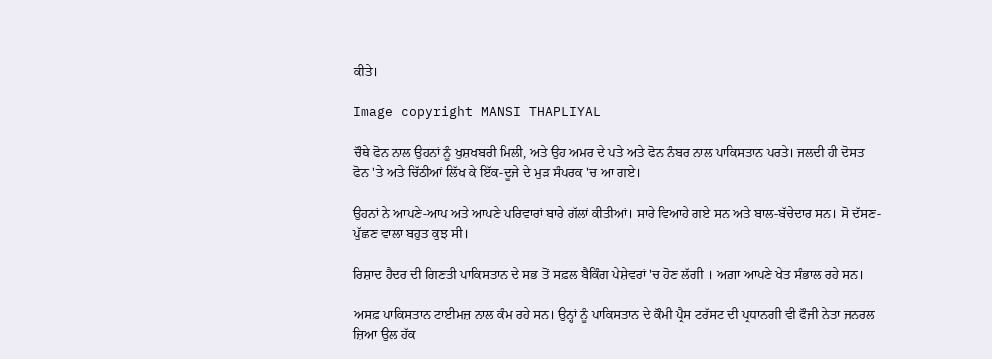ਕੀਤੇ।

Image copyright MANSI THAPLIYAL

ਚੌਥੇ ਫੋਨ ਨਾਲ ਉਹਨਾਂ ਨੂੰ ਖੁਸ਼ਖਬਰੀ ਮਿਲੀ, ਅਤੇ ਉਹ ਅਮਰ ਦੇ ਪਤੇ ਅਤੇ ਫੋਨ ਨੰਬਰ ਨਾਲ ਪਾਕਿਸਤਾਨ ਪਰਤੇ। ਜਲਦੀ ਹੀ ਦੋਸਤ ਫੋਨ 'ਤੇ ਅਤੇ ਚਿੱਠੀਆਂ ਲਿੱਖ ਕੇ ਇੱਕ-ਦੂਜੇ ਦੇ ਮੁੜ ਸੰਪਰਕ 'ਚ ਆ ਗਏ।

ਉਹਨਾਂ ਨੇ ਆਪਣੇ-ਆਪ ਅਤੇ ਆਪਣੇ ਪਰਿਵਾਰਾਂ ਬਾਰੇ ਗੱਲਾਂ ਕੀਤੀਆਂ। ਸਾਰੇ ਵਿਆਹੇ ਗਏ ਸਨ ਅਤੇ ਬਾਲ-ਬੱਚੇਦਾਰ ਸਨ। ਸੋ ਦੱਸਣ-ਪੁੱਛਣ ਵਾਲਾ ਬਹੁਤ ਕੁਝ ਸੀ।

ਰਿਸ਼ਾਦ ਹੈਦਰ ਦੀ ਗਿਣਤੀ ਪਾਕਿਸਤਾਨ ਦੇ ਸਭ ਤੋਂ ਸਫ਼ਲ ਬੈਕਿੰਗ ਪੇਸ਼ੇਵਰਾਂ 'ਚ ਹੋਣ ਲੱਗੀ । ਅਗ਼ਾ ਆਪਣੇ ਖੇਤ ਸੰਭਾਲ ਰਹੇ ਸਨ।

ਅਸਫ਼ ਪਾਕਿਸਤਾਨ ਟਾਈਮਜ਼ ਨਾਲ ਕੰਮ ਰਹੇ ਸਨ। ਉਨ੍ਹਾਂ ਨੂੰ ਪਾਕਿਸਤਾਨ ਦੇ ਕੌਮੀ ਪ੍ਰੈਸ ਟਰੱਸਟ ਦੀ ਪ੍ਰਧਾਨਗੀ ਵੀ ਫੌਜੀ ਨੇਤਾ ਜਨਰਲ ਜ਼ਿਆ ਉਲ ਹੱਕ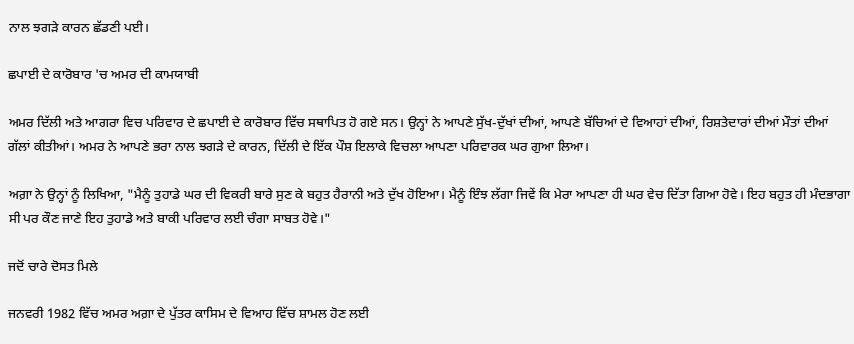ਨਾਲ ਝਗੜੇ ਕਾਰਨ ਛੱਡਣੀ ਪਈ।

ਛਪਾਈ ਦੇ ਕਾਰੋਬਾਰ 'ਚ ਅਮਰ ਦੀ ਕਾਮਯਾਬੀ

ਅਮਰ ਦਿੱਲੀ ਅਤੇ ਆਗਰਾ ਵਿਚ ਪਰਿਵਾਰ ਦੇ ਛਪਾਈ ਦੇ ਕਾਰੋਬਾਰ ਵਿੱਚ ਸਥਾਪਿਤ ਹੋ ਗਏ ਸਨ। ਉਨ੍ਹਾਂ ਨੇ ਆਪਣੇ ਸੁੱਖ-ਦੁੱਖਾਂ ਦੀਆਂ, ਆਪਣੇ ਬੱਚਿਆਂ ਦੇ ਵਿਆਹਾਂ ਦੀਆਂ, ਰਿਸ਼ਤੇਦਾਰਾਂ ਦੀਆਂ ਮੌਤਾਂ ਦੀਆਂ ਗੱਲਾਂ ਕੀਤੀਆਂ। ਅਮਰ ਨੇ ਆਪਣੇ ਭਰਾ ਨਾਲ ਝਗੜੇ ਦੇ ਕਾਰਨ, ਦਿੱਲੀ ਦੇ ਇੱਕ ਪੌਸ਼ ਇਲਾਕੇ ਵਿਚਲਾ ਆਪਣਾ ਪਰਿਵਾਰਕ ਘਰ ਗੁਆ ਲਿਆ।

ਅਗ਼ਾ ਨੇ ਉਨ੍ਹਾਂ ਨੂੰ ਲਿਖਿਆ, "ਮੈਨੂੰ ਤੁਹਾਡੇ ਘਰ ਦੀ ਵਿਕਰੀ ਬਾਰੇ ਸੁਣ ਕੇ ਬਹੁਤ ਹੈਰਾਨੀ ਅਤੇ ਦੁੱਖ ਹੋਇਆ। ਮੈਨੂੰ ਇੰਝ ਲੱਗਾ ਜਿਵੇਂ ਕਿ ਮੇਰਾ ਆਪਣਾ ਹੀ ਘਰ ਵੇਚ ਦਿੱਤਾ ਗਿਆ ਹੋਵੇ। ਇਹ ਬਹੁਤ ਹੀ ਮੰਦਭਾਗਾ ਸੀ ਪਰ ਕੌਣ ਜਾਣੇ ਇਹ ਤੁਹਾਡੇ ਅਤੇ ਬਾਕੀ ਪਰਿਵਾਰ ਲਈ ਚੰਗਾ ਸਾਬਤ ਹੋਵੇ।"

ਜਦੋਂ ਚਾਰੇ ਦੋਸਤ ਮਿਲੇ

ਜਨਵਰੀ 1982 ਵਿੱਚ ਅਮਰ ਅਗ਼ਾ ਦੇ ਪੁੱਤਰ ਕਾਸਿਮ ਦੇ ਵਿਆਹ ਵਿੱਚ ਸ਼ਾਮਲ ਹੋਣ ਲਈ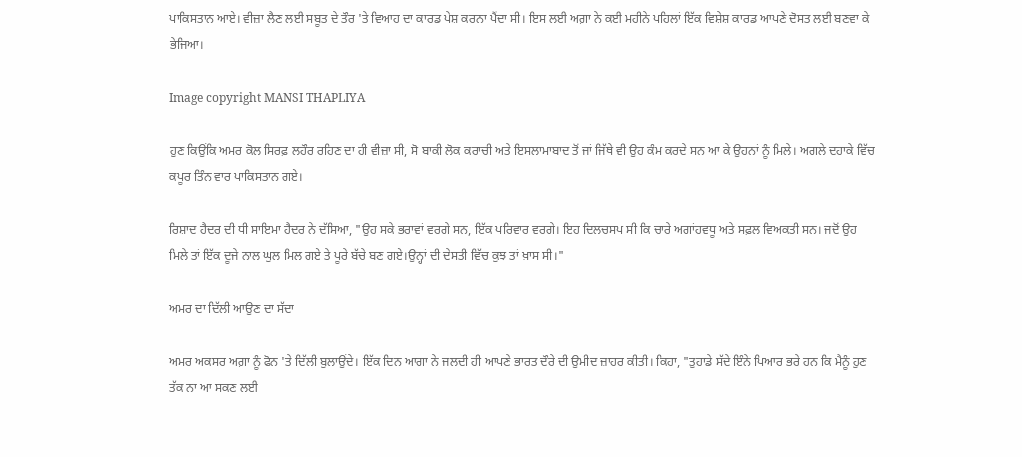ਪਾਕਿਸਤਾਨ ਆਏ। ਵੀਜ਼ਾ ਲੈਣ ਲਈ ਸਬੂਤ ਦੇ ਤੌਰ 'ਤੇ ਵਿਆਹ ਦਾ ਕਾਰਡ ਪੇਸ਼ ਕਰਨਾ ਪੈਂਦਾ ਸੀ। ਇਸ ਲਈ ਅਗ਼ਾ ਨੇ ਕਈ ਮਹੀਨੇ ਪਹਿਲਾਂ ਇੱਕ ਵਿਸ਼ੇਸ਼ ਕਾਰਡ ਆਪਣੇ ਦੋਸਤ ਲਈ ਬਣਵਾ ਕੇ ਭੇਜਿਆ।

Image copyright MANSI THAPLIYA

ਹੁਣ ਕਿਉਂਕਿ ਅਮਰ ਕੋਲ ਸਿਰਫ਼ ਲਹੌਰ ਰਹਿਣ ਦਾ ਹੀ ਵੀਜ਼ਾ ਸੀ, ਸੋ ਬਾਕੀ ਲੋਕ ਕਰਾਚੀ ਅਤੇ ਇਸਲਾਮਾਬਾਦ ਤੋਂ ਜਾਂ ਜਿੱਥੇ ਵੀ ਉਹ ਕੰਮ ਕਰਦੇ ਸਨ ਆ ਕੇ ਉਹਨਾਂ ਨੂੰ ਮਿਲੇ। ਅਗਲੇ ਦਹਾਕੇ ਵਿੱਚ ਕਪੂਰ ਤਿੰਨ ਵਾਰ ਪਾਕਿਸਤਾਨ ਗਏ।

ਰਿਸ਼ਾਦ ਹੈਦਰ ਦੀ ਧੀ ਸਾਇਮਾ ਹੈਦਰ ਨੇ ਦੱਸਿਆ, "ਉਹ ਸਕੇ ਭਰਾਵਾਂ ਵਰਗੇ ਸਨ, ਇੱਕ ਪਰਿਵਾਰ ਵਰਗੇ। ਇਹ ਦਿਲਚਸਪ ਸੀ ਕਿ ਚਾਰੇ ਅਗਾਂਹਵਧੂ ਅਤੇ ਸਫ਼ਲ ਵਿਅਕਤੀ ਸਨ। ਜਦੋਂ ਉਹ ਮਿਲੇ ਤਾਂ ਇੱਕ ਦੂਜੇ ਨਾਲ ਘੁਲ ਮਿਲ ਗਏ ਤੇ ਪੂਰੇ ਬੱਚੇ ਬਣ ਗਏ।ਉਨ੍ਹਾਂ ਦੀ ਦੇਸਤੀ ਵਿੱਚ ਕੁਝ ਤਾਂ ਖ਼ਾਸ ਸੀ।"

ਅਮਰ ਦਾ ਦਿੱਲੀ ਆਉਣ ਦਾ ਸੱਦਾ

ਅਮਰ ਅਕਸਰ ਅਗ਼ਾ ਨੂੰ ਫੋਨ 'ਤੇ ਦਿੱਲੀ ਬੁਲਾਉਂਦੇ। ਇੱਕ ਦਿਨ ਆਗਾ ਨੇ ਜਲਦੀ ਹੀ ਆਪਣੇ ਭਾਰਤ ਦੌਰੇ ਦੀ ਉਮੀਦ ਜ਼ਾਹਰ ਕੀਤੀ। ਕਿਹਾ, "ਤੁਹਾਡੇ ਸੱਦੇ ਇੰਨੇ ਪਿਆਰ ਭਰੇ ਹਨ ਕਿ ਮੈਨੂੰ ਹੁਣ ਤੱਕ ਨਾ ਆ ਸਕਣ ਲਈ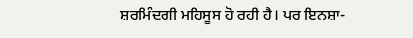ਸ਼ਰਮਿੰਦਗੀ ਮਹਿਸੂਸ ਹੋ ਰਹੀ ਹੈ। ਪਰ ਇਨਸ਼ਾ-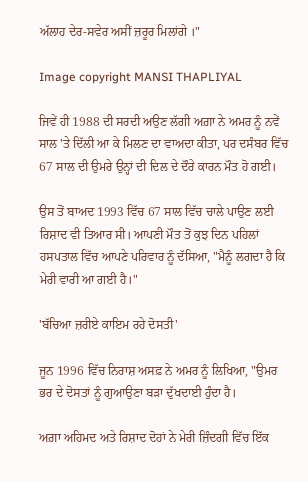ਅੱਲਾਹ ਦੇਰ-ਸਵੇਰ ਅਸੀਂ ਜ਼ਰੂਰ ਮਿਲਾਂਗੇ ।"

Image copyright MANSI THAPLIYAL

ਜਿਵੇਂ ਹੀ 1988 ਦੀ ਸਰਦੀ ਅਉਣ ਲੱਗੀ ਅਗ਼ਾ ਨੇ ਅਮਰ ਨੂੰ ਨਵੇਂ ਸਾਲ 'ਤੇ ਦਿੱਲੀ ਆ ਕੇ ਮਿਲਣ ਦਾ ਵਾਅਦਾ ਕੀਤਾ, ਪਰ ਦਸੰਬਰ ਵਿੱਚ 67 ਸਾਲ ਦੀ ਉਮਰੇ ਉਨ੍ਹਾਂ ਦੀ ਦਿਲ ਦੇ ਦੌਰੇ ਕਾਰਨ ਮੌਤ ਹੋ ਗਈ।

ਉਸ ਤੋਂ ਬਾਅਦ 1993 ਵਿੱਚ 67 ਸਾਲ ਵਿੱਚ ਚਾਲੇ ਪਾਉਣ ਲਈ ਰਿਸ਼ਾਦ ਵੀ ਤਿਆਰ ਸੀ। ਆਪਣੀ ਮੌਤ ਤੋਂ ਕੁਝ ਦਿਨ ਪਹਿਲਾਂ ਹਸਪਤਾਲ ਵਿੱਚ ਆਪਣੇ ਪਰਿਵਾਰ ਨੂੰ ਦੱਸਿਆ, "ਮੈਨੂੰ ਲਗਦਾ ਹੈ ਕਿ ਮੇਰੀ ਵਾਰੀ ਆ ਗਈ ਹੈ।"

'ਬੱਚਿਆ ਜ਼ਰੀਏ ਕਾਇਮ ਰਹੇ ਦੋਸਤੀ'

ਜੂਨ 1996 ਵਿੱਚ ਨਿਰਾਸ਼ ਅਸਫ਼ ਨੇ ਅਮਰ ਨੂੰ ਲਿਖਿਆ, "ਉਮਰ ਭਰ ਦੇ ਦੋਸਤਾਂ ਨੂੰ ਗੁਆਉਣਾ ਬੜਾ ਦੁੱਖਦਾਈ ਹੁੰਦਾ ਹੈ।

ਅਗ਼ਾ ਅਹਿਮਦ ਅਤੇ ਰਿਸ਼ਾਦ ਦੋਹਾਂ ਨੇ ਮੇਰੀ ਜ਼ਿੰਦਗੀ ਵਿੱਚ ਇੱਕ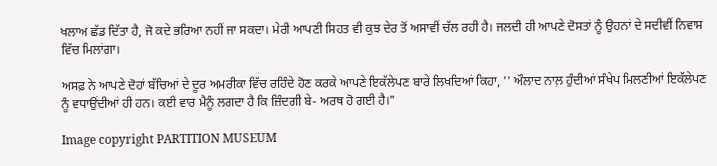ਖਲਾਅ ਛੱਡ ਦਿੱਤਾ ਹੈ, ਜੋ ਕਦੇ ਭਰਿਆ ਨਹੀਂ ਜਾ ਸਕਦਾ। ਮੇਰੀ ਆਪਣੀ ਸਿਹਤ ਵੀ ਕੁਝ ਦੇਰ ਤੋਂ ਅਸਾਵੀਂ ਚੱਲ ਰਹੀ ਹੈ। ਜਲਦੀ ਹੀ ਆਪਣੇ ਦੋਸਤਾਂ ਨੂੰ ਉਹਨਾਂ ਦੇ ਸਦੀਵੀਂ ਨਿਵਾਸ ਵਿੱਚ ਮਿਲਾਂਗਾ।

ਅਸਫ਼ ਨੇ ਆਪਣੇ ਦੋਹਾਂ ਬੱਚਿਆਂ ਦੇ ਦੂਰ ਅਮਰੀਕਾ ਵਿੱਚ ਰਹਿੰਦੇ ਹੋਣ ਕਰਕੇ ਆਪਣੇ ਇਕੱਲੇਪਣ ਬਾਰੇ ਲਿਖਦਿਆਂ ਕਿਹਾ, '' ਔਲਾਦ ਨਾਲ਼ ਹੁੰਦੀਆਂ ਸੰਖੇਪ ਮਿਲਣੀਆਂ ਇਕੱਲੇਪਣ ਨੂੰ ਵਧਾਉਂਦੀਆਂ ਹੀ ਹਨ। ਕਈ ਵਾਰ ਮੈਨੂੰ ਲਗਦਾ ਹੈ ਕਿ ਜ਼ਿੰਦਗੀ ਬੇ- ਅਰਥ ਹੋ ਗਈ ਹੈ।"

Image copyright PARTITION MUSEUM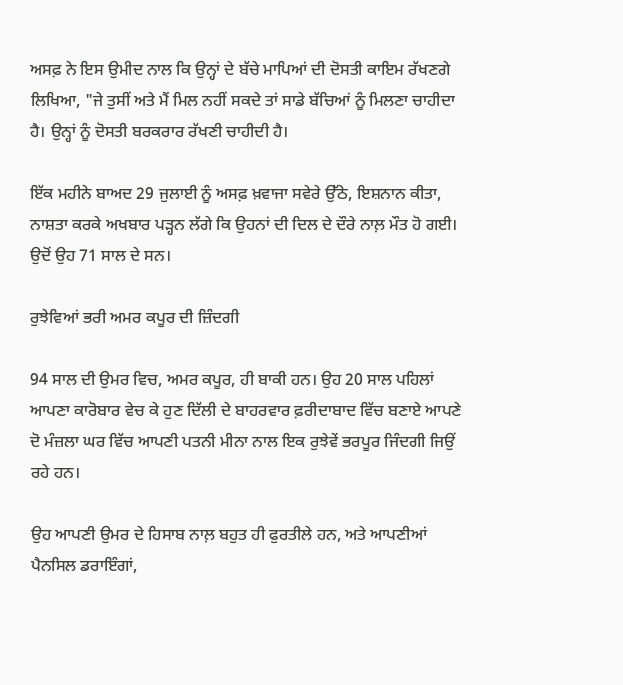ਅਸਫ਼ ਨੇ ਇਸ ਉਮੀਦ ਨਾਲ ਕਿ ਉਨ੍ਹਾਂ ਦੇ ਬੱਚੇ ਮਾਪਿਆਂ ਦੀ ਦੋਸਤੀ ਕਾਇਮ ਰੱਖਣਗੇ ਲਿਖਿਆ, "ਜੇ ਤੁਸੀਂ ਅਤੇ ਮੈਂ ਮਿਲ ਨਹੀਂ ਸਕਦੇ ਤਾਂ ਸਾਡੇ ਬੱਚਿਆਂ ਨੂੰ ਮਿਲਣਾ ਚਾਹੀਦਾ ਹੈ। ਉਨ੍ਹਾਂ ਨੂੰ ਦੋਸਤੀ ਬਰਕਰਾਰ ਰੱਖਣੀ ਚਾਹੀਦੀ ਹੈ।

ਇੱਕ ਮਹੀਨੇ ਬਾਅਦ 29 ਜੁਲਾਈ ਨੂੰ ਅਸਫ਼ ਖ਼ਵਾਜਾ ਸਵੇਰੇ ਉੱਠੇ, ਇਸ਼ਨਾਨ ਕੀਤਾ, ਨਾਸ਼ਤਾ ਕਰਕੇ ਅਖਬਾਰ ਪੜ੍ਹਨ ਲੱਗੇ ਕਿ ਉਹਨਾਂ ਦੀ ਦਿਲ ਦੇ ਦੌਰੇ ਨਾਲ਼ ਮੌਤ ਹੋ ਗਈ। ਉਦੋਂ ਉਹ 71 ਸਾਲ ਦੇ ਸਨ।

ਰੁਝੇਵਿਆਂ ਭਰੀ ਅਮਰ ਕਪੂਰ ਦੀ ਜ਼ਿੰਦਗੀ

94 ਸਾਲ ਦੀ ਉਮਰ ਵਿਚ, ਅਮਰ ਕਪੂਰ, ਹੀ ਬਾਕੀ ਹਨ। ਉਹ 20 ਸਾਲ ਪਹਿਲਾਂ ਆਪਣਾ ਕਾਰੋਬਾਰ ਵੇਚ ਕੇ ਹੁਣ ਦਿੱਲੀ ਦੇ ਬਾਹਰਵਾਰ ਫ਼ਰੀਦਾਬਾਦ ਵਿੱਚ ਬਣਾਏ ਆਪਣੇ ਦੋ ਮੰਜ਼ਲਾ ਘਰ ਵਿੱਚ ਆਪਣੀ ਪਤਨੀ ਮੀਨਾ ਨਾਲ ਇਕ ਰੁਝੇਵੇਂ ਭਰਪੂਰ ਜਿੰਦਗੀ ਜਿਉਂ ਰਹੇ ਹਨ।

ਉਹ ਆਪਣੀ ਉਮਰ ਦੇ ਹਿਸਾਬ ਨਾਲ਼ ਬਹੁਤ ਹੀ ਫੁਰਤੀਲੇ ਹਨ, ਅਤੇ ਆਪਣੀਆਂ ਪੈਨਸਿਲ ਡਰਾਇੰਗਾਂ,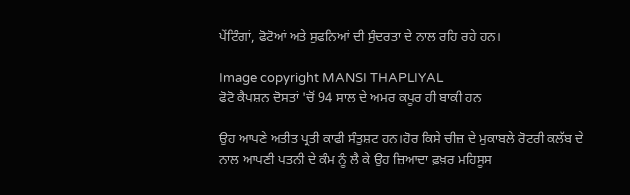ਪੇਂਟਿੰਗਾਂ, ਫੋਟੋਆਂ ਅਤੇ ਸੁਫਨਿਆਂ ਦੀ ਸੁੰਦਰਤਾ ਦੇ ਨਾਲ ਰਹਿ ਰਹੇ ਹਨ।

Image copyright MANSI THAPLIYAL
ਫੋਟੋ ਕੈਪਸ਼ਨ ਦੋਸਤਾਂ 'ਚੋਂ 94 ਸਾਲ ਦੇ ਅਮਰ ਕਪੂਰ ਹੀ ਬਾਕੀ ਹਨ

ਉਹ ਆਪਣੇ ਅਤੀਤ ਪ੍ਰਤੀ ਕਾਫੀ ਸੰਤੁਸ਼ਟ ਹਨ।ਹੋਰ ਕਿਸੇ ਚੀਜ਼ ਦੇ ਮੁਕਾਬਲੇ ਰੋਟਰੀ ਕਲੱਬ ਦੇ ਨਾਲ ਆਪਣੀ ਪਤਨੀ ਦੇ ਕੰਮ ਨੂੰ ਲੈ ਕੇ ਉਹ ਜ਼ਿਆਦਾ ਫ਼ਖ਼ਰ ਮਹਿਸੂਸ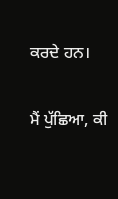ਕਰਦੇ ਹਨ।

ਮੈਂ ਪੁੱਛਿਆ, ਕੀ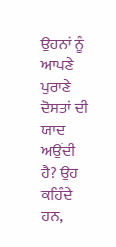ਉਹਨਾਂ ਨੂੰ ਆਪਣੇ ਪੁਰਾਣੇ ਦੋਸਤਾਂ ਦੀ ਯਾਦ ਅਉਂਦੀ ਹੈ? ਉਹ ਕਹਿੰਦੇ ਹਨ,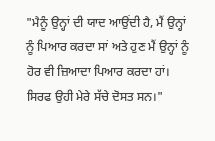"ਮੈਨੂੰ ਉਨ੍ਹਾਂ ਦੀ ਯਾਦ ਆਉਂਦੀ ਹੈ, ਮੈਂ ਉਨ੍ਹਾਂ ਨੂੰ ਪਿਆਰ ਕਰਦਾ ਸਾਂ ਅਤੇ ਹੁਣ ਮੈਂ ਉਨ੍ਹਾਂ ਨੂੰ ਹੋਰ ਵੀ ਜ਼ਿਆਦਾ ਪਿਆਰ ਕਰਦਾ ਹਾਂ। ਸਿਰਫ ਉਹੀ ਮੇਰੇ ਸੱਚੇ ਦੋਸਤ ਸਨ।"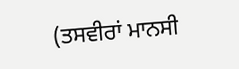(ਤਸਵੀਰਾਂ ਮਾਨਸੀ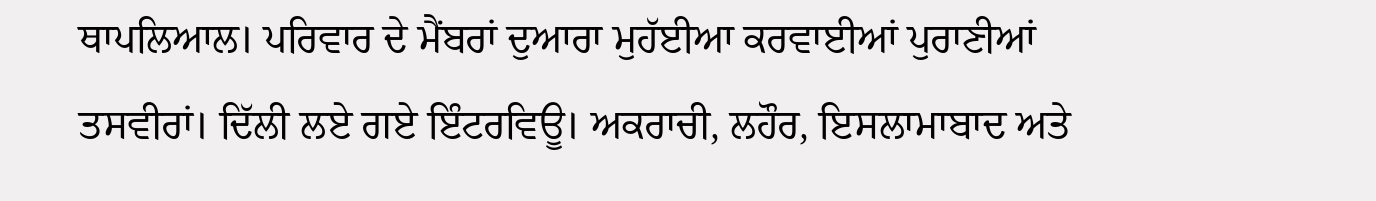ਥਾਪਲਿਆਲ। ਪਰਿਵਾਰ ਦੇ ਮੈਂਬਰਾਂ ਦੁਆਰਾ ਮੁਹੱਈਆ ਕਰਵਾਈਆਂ ਪੁਰਾਣੀਆਂ ਤਸਵੀਰਾਂ। ਦਿੱਲੀ ਲਏ ਗਏ ਇੰਟਰਵਿਊ। ਅਕਰਾਚੀ, ਲਹੌਰ, ਇਸਲਾਮਾਬਾਦ ਅਤੇ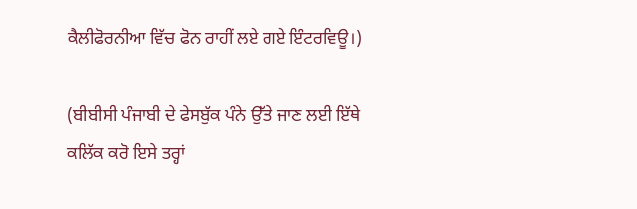ਕੈਲੀਫੋਰਨੀਆ ਵਿੱਚ ਫੋਨ ਰਾਹੀਂ ਲਏ ਗਏ ਇੰਟਰਵਿਊ।)

(ਬੀਬੀਸੀ ਪੰਜਾਬੀ ਦੇ ਫੇਸਬੁੱਕ ਪੰਨੇ ਉੱਤੇ ਜਾਣ ਲਈ ਇੱਥੇ ਕਲਿੱਕ ਕਰੋ ਇਸੇ ਤਰ੍ਹਾਂ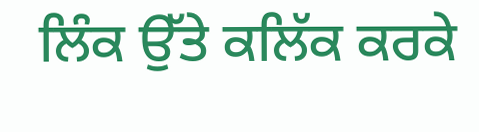ਲਿੰਕ ਉੱਤੇ ਕਲਿੱਕ ਕਰਕੇ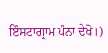ਇੰਸਟਾਗ੍ਰਾਮ ਪੰਨਾ ਦੇਖੋ।)